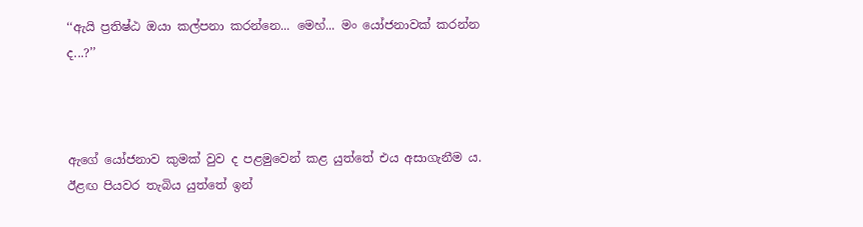‘‘ඇයි ප්‍රතිෂ්ඨ ඔයා කල්පනා කරන්නෙ... මෙහ්... මං යෝජනාවක් කරන්න ද...?’’



ඇගේ යෝජනාව කුමක් වුව ද පළමුවෙන් කළ යුත්තේ එය අසාගැනීම ය. ඊළඟ පියවර තැබිය යුත්තේ ඉන්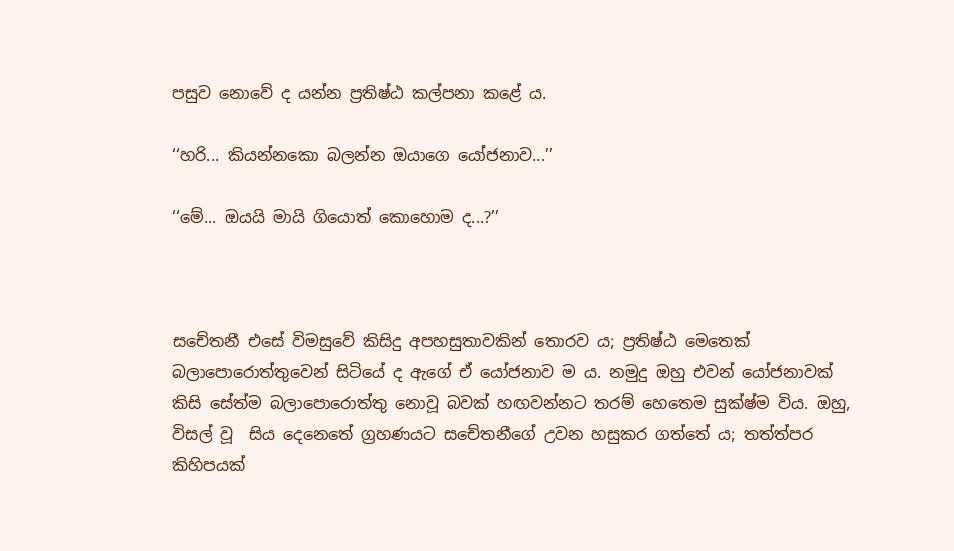පසුව නොවේ ද යන්න ප්‍රතිෂ්ඨ කල්පනා කළේ ය.

‘‘හරි... කියන්නකො බලන්න ඔයාගෙ යෝජනාව...’’

‘‘මේ... ඔයයි මායි ගියොත් කොහොම ද...?’’



සචේතනී එසේ විමසුවේ කිසිදු අපහසුතාවකින් තොරව ය; ප්‍රතිෂ්ඨ මෙතෙක් බලාපොරොත්තුවෙන් සිටියේ ද ඇගේ ඒ යෝජනාව ම ය. නමුදු ඔහු එවන් යෝජනාවක් කිසි සේත්ම බලාපොරොත්තු නොවූ බවක් හඟවන්නට තරම් හෙතෙම සුක්ෂ්ම විය. ඔහු, විසල් වූ  සිය දෙනෙතේ ග්‍රහණයට සචේතනීගේ උවන හසුකර ගත්තේ ය; තත්ත්පර කිහිපයක්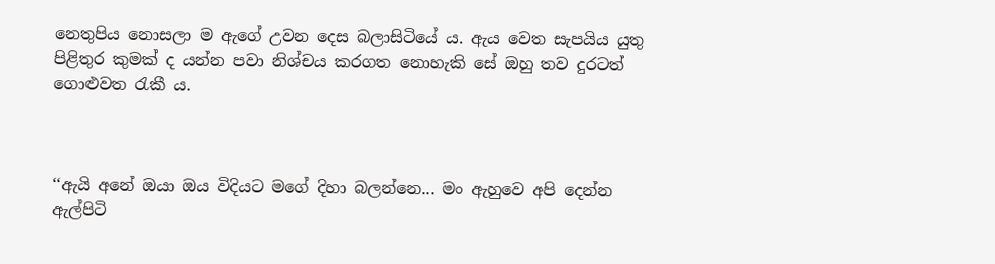නෙතුපිය නොසලා ම ඇගේ උවන දෙස බලාසිටියේ ය. ඇය වෙත සැපයිය යුතු පිළිතුර කුමක් ද යන්න පවා නිශ්චය කරගත නොහැකි සේ ඔහු තව දුරටත් ගොළුවත රැකී ය.



‘‘ඇයි අනේ ඔයා ඔය විදියට මගේ දිහා බලන්නෙ... මං ඇහුවෙ අපි දෙන්න ඇල්පිටි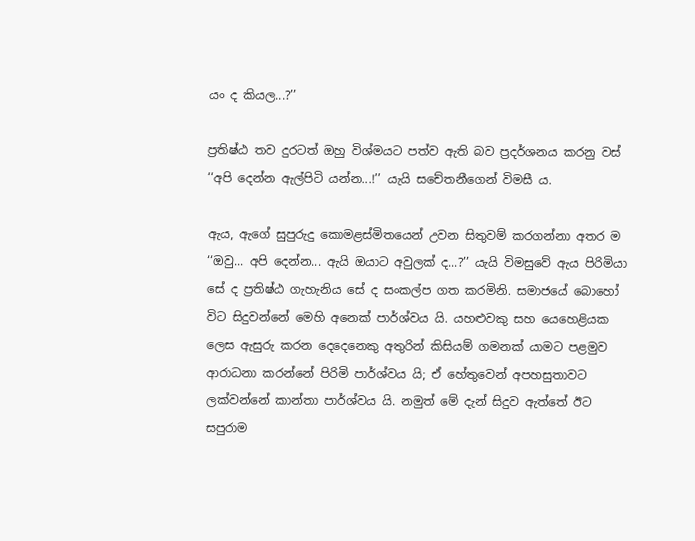යං ද කියල...?’’

ප්‍රතිෂ්ඨ තව දුරටත් ඔහු විශ්මයට පත්ව ඇති බව ප්‍රදර්ශනය කරනු වස් ‘‘අපි දෙන්න ඇල්පිටි යන්න...!’’ යැයි සචේතනීගෙන් විමසී ය.

ඇය, ඇගේ සුපුරුදු කොමළස්මිතයෙන් උවන සිතුවම් කරගන්නා අතර ම ‘‘ඔවු... අපි දෙන්න... ඇයි ඔයාට අවුලක් ද...?’’ යැයි විමසුවේ ඇය පිරිමියා සේ ද ප්‍රතිෂ්ඨ ගැහැනිය සේ ද සංකල්ප ගත කරමිනි. සමාජයේ බොහෝ විට සිදුවන්නේ මෙහි අනෙක් පාර්ශ්වය යි. යහළුවකු සහ යෙහෙළියක ලෙස ඇසුරු කරන දෙදෙනෙකු අතුරින් කිසියම් ගමනක් යාමට පළමුව ආරාධනා කරන්නේ පිරිමි පාර්ශ්වය යි; ඒ හේතුවෙන් අපහසුතාවට ලක්වන්නේ කාන්තා පාර්ශ්වය යි. නමුත් මේ දැන් සිදුව ඇත්තේ ඊට සපුරාම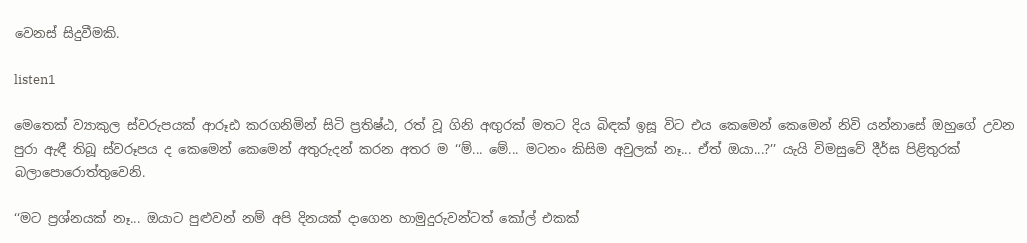වෙනස් සිදුවීමකි.

listen1

මෙතෙක් ව්‍යාකුල ස්වරුපයක් ආරූඪ කරගනිමින් සිටි ප්‍රතිෂ්ඨ, රත් වූ ගිනි අඟුරක් මතට දිය බිඳක් ඉසූ විට එය කෙමෙන් කෙමෙන් නිවි යන්නාසේ ඔහුගේ උවන පුරා ඇඳී තිබූ ස්වරූපය ද කෙමෙන් කෙමෙන් අතුරුදන් කරන අතර ම ‘‘ම්... මේ... මටනං කිසිම අවුලක් නෑ... ඒත් ඔයා...?’’ යැයි විමසුවේ දීර්ඝ පිළිතුරක් බලාපොරොත්තුවෙනි.

‘‘මට ප්‍රශ්නයක් නෑ... ඔයාට පුළුවන් නම් අපි දිනයක් දාගෙන හාමුදුරුවන්ටත් කෝල් එකක්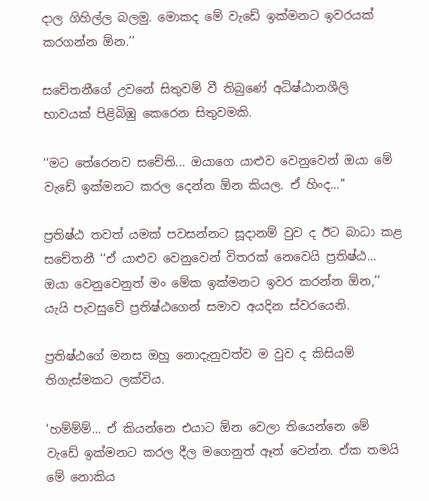දාල ගිහිල්ල බලමු. මොකද මේ වැඩේ ඉක්මනට ඉවරයක් කරගන්න ඕන.’’

සචේතනීගේ උවනේ සිතුවම් වී තිබුණේ අධිෂ්ඨානශීලි භාවයක් පිළිබිඹු කෙරෙන සිතුවමකි.

‘‘මට තේරෙනව සචේති... ඔයාගෙ යාළුව වෙනුවෙන් ඔයා මේ වැඩේ ඉක්මනට කරල දෙන්න ඕන කියල. ඒ හිංද...’’

ප්‍රතිෂ්ඨ තවත් යමක් පවසන්නට සූදානම් වුව ද ඊට බාධා කළ සචේතනී ‘‘ඒ යාළුව වෙනුවෙන් විතරක් නෙවෙයි ප්‍රතිෂ්ඨ... ඔයා වෙනුවෙනුත් මං මේක ඉක්මනට ඉවර කරන්න ඕන,’’ යැයි පැවසුවේ ප්‍රතිෂ්ඨගෙන් සමාව අයදින ස්වරයෙනි.

ප්‍රතිෂ්ඨගේ මනස ඔහු නොදැනුවත්ව ම වුව ද කිසියම් තිගැස්මකට ලක්විය.

‘හම්ම්ම්... ඒ කියන්නෙ එයාට ඕන වෙලා තියෙන්නෙ මේ වැඩේ ඉක්මනට කරල දීල මගෙනුත් ඈත් වෙන්න. ඒක තමයි මේ නොකිය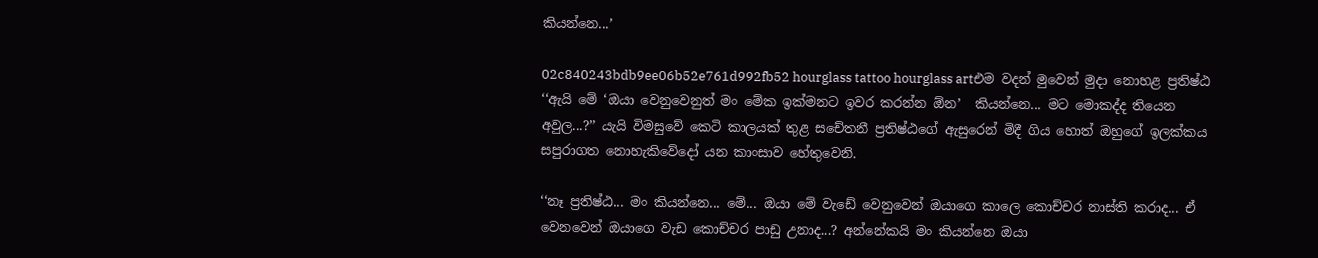කියන්නෙ...’

02c840243bdb9ee06b52e761d992fb52 hourglass tattoo hourglass artඑම වදන් මුවෙන් මුදා නොහළ ප්‍රතිෂ්ඨ ‘‘ඇයි මේ ‘ඔයා වෙනුවෙනුත් මං මේක ඉක්මනට ඉවර කරන්න ඕන’  කියන්නෙ... මට මොකද්ද තියෙන අවුල...?’’ යැයි විමසුවේ කෙටි කාලයක් තුළ සචේතනී ප්‍රතිෂ්ඨගේ ඇසුරෙන් මිදී ගිය හොත් ඔහුගේ ඉලක්කය සපුරාගත නොහැකිවේදෝ යන කාංසාව හේතුවෙනි.

‘‘නෑ ප්‍රතිෂ්ඨ... මං කියන්නෙ... මේ... ඔයා මේ වැඩේ වෙනුවෙන් ඔයාගෙ කාලෙ කොච්චර නාස්ති කරාද... ඒ වෙනවෙන් ඔයාගෙ වැඩ කොච්චර පාඩු උනාද...? අන්නේකයි මං කියන්නෙ ඔයා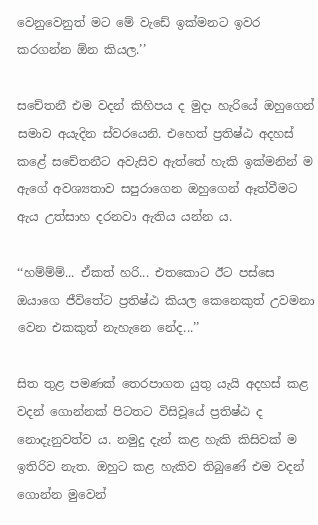වෙනුවෙනුත් මට මේ වැඩේ ඉක්මනට ඉවර කරගන්න ඕන කියල.’’

සචේතනී එම වදන් කිහිපය ද මුදා හැරියේ ඔහුගෙන් සමාව අයැදින ස්වරයෙනි. එහෙත් ප්‍රතිෂ්ඨ අදහස් කළේ සචේතනීට අවැසිව ඇත්තේ හැකි ඉක්මනින් ම ඇගේ අවශ්‍යතාව සපුරාගෙන ඔහුගෙන් ඈත්වීමට ඇය උත්සාහ දරනවා ඇතිය යන්න ය.

‘‘හම්ම්ම්... ඒකත් හරි... එතකොට ඊට පස්සෙ ඔයාගෙ ජීවිතේට ප්‍රතිෂ්ඨ කියල කෙනෙකුත් උවමනා වෙන එකකුත් නැහැනෙ නේද...’’

සිත තුළ පමණක් තෙරපාගත යුතු යැයි අදහස් කළ වදන් ගොන්නක් පිටතට විසිවූයේ ප්‍රතිෂ්ඨ ද නොදැනුවත්ව ය. නමුදු දැන් කළ හැකි කිසිවක් ම ඉතිරිව නැත. ඔහුට කළ හැකිව තිබුණේ එම වදන් ගොන්න මුවෙන්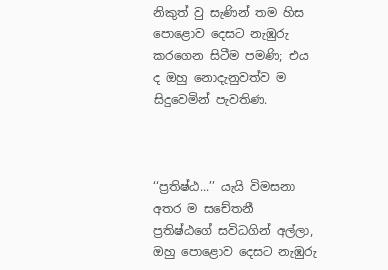නිකුත් වු සැණින් තම හිස පොළොව දෙසට නැඹුරු කරගෙන සිටීම පමණි; එය ද ඔහු නොදැනුවත්ව ම සිදුවෙමින් පැවතිණ.



‘‘ප්‍රතිෂ්ඨ...’’ යැයි විමසනා අතර ම සචේතනී ප්‍රතිෂ්ඨගේ සවිධගින් අල්ලා, ඔහු පොළොව දෙසට නැඹුරු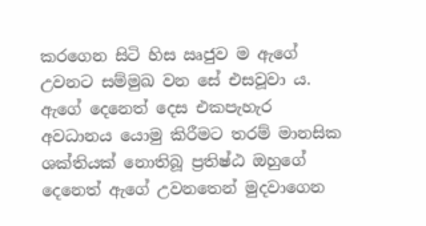කරගෙන සිටි හිස ඍජුව ම ඇගේ උවනට සම්මුඛ වන සේ එසවූවා ය. ඇගේ දෙනෙත් දෙස එකපැහැර අවධානය යොමු කිරීමට තරම් මානසික ශක්තියක් නොතිබූ ප්‍රතිෂ්ඨ ඔහුගේ දෙනෙත් ඇගේ උවනතෙන් මුදවාගෙන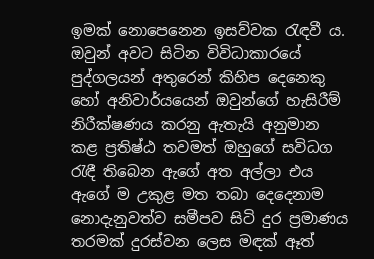ඉමක් නොපෙනෙන ඉසව්වක රැඳවී ය. ඔවුන් අවට සිටින විවිධාකාරයේ පුද්ගලයන් අතුරෙන් කිහිප දෙනෙකු හෝ අනිවාර්යයෙන් ඔවුන්ගේ හැසිරීම් නිරීක්ෂණය කරනු ඇතැයි අනුමාන කළ ප්‍රතිෂ්ඨ තවමත් ඔහුගේ සවිධග රැඳී තිබෙන ඇගේ අත අල්ලා එය ඇගේ ම උකුළ මත තබා දෙදෙනාම නොදැනුවත්ව සමීපව සිටි දුර ප්‍රමාණය තරමක් දුරස්වන ලෙස මඳක් ඈත්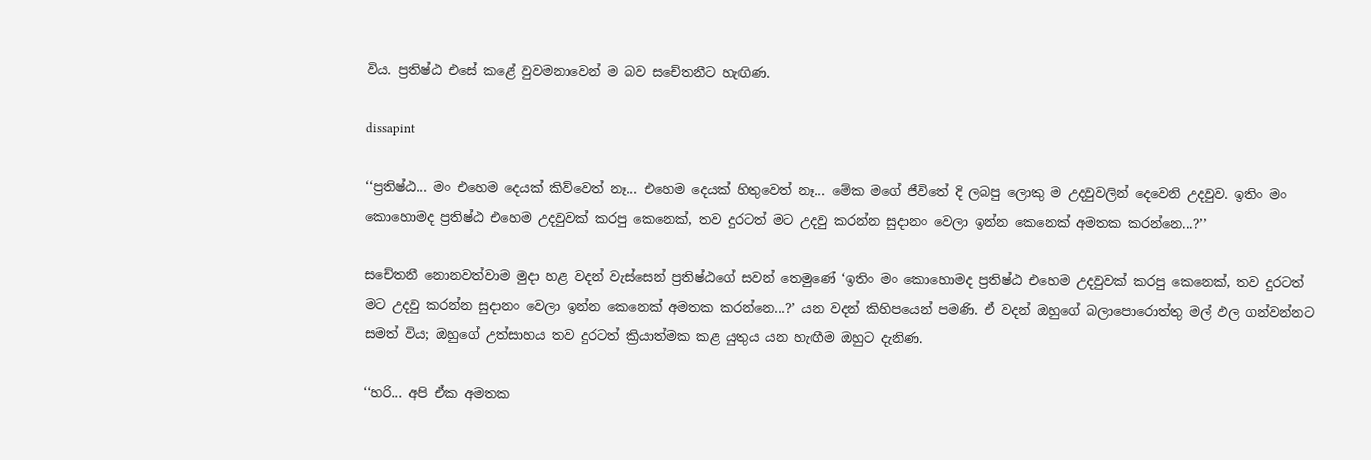විය. ප්‍රතිෂ්ඨ එසේ කළේ වුවමනාවෙන් ම බව සචේතනීට හැඟිණ.

dissapint

‘‘ප්‍රතිෂ්ඨ... මං එහෙම දෙයක් කිව්වෙත් නෑ... එහෙම දෙයක් හිතුවෙත් නෑ... මේක මගේ ජීවිතේ දි ලබපු ලොකු ම උදවුවලින් දෙවෙනි උදවුව. ඉතිං මං කොහොමද ප්‍රතිෂ්ඨ එහෙම උදවුවක් කරපු කෙනෙක්, තව දුරටත් මට උදවු කරන්න සුදානං වෙලා ඉන්න කෙනෙක් අමතක කරන්නෙ...?’’

සචේතනී නොනවත්වාම මුදා හළ වදන් වැස්සෙන් ප්‍රතිෂ්ඨගේ සවන් තෙමුණේ ‘ඉතිං මං කොහොමද ප්‍රතිෂ්ඨ එහෙම උදවුවක් කරපු කෙනෙක්, තව දුරටත් මට උදවු කරන්න සුදානං වෙලා ඉන්න කෙනෙක් අමතක කරන්නෙ...?’ යන වදන් කිහිපයෙන් පමණි. ඒ වදන් ඔහුගේ බලාපොරොත්තු මල් ඵල ගන්වන්නට සමත් විය; ඔහුගේ උත්සාහය තව දුරටත් ක්‍රියාත්මක කළ යුතුය යන හැඟීම ඔහුට දැනිණ.

‘‘හරි... අපි ඒක අමතක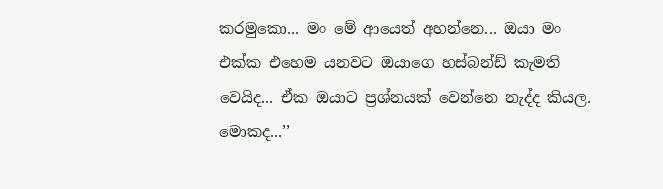කරමුකො... මං මේ ආයෙත් අහන්නෙ... ඔයා මං එක්ක එහෙම යනවට ඔයාගෙ හස්බන්ඩ් කැමති වෙයිද... ඒක ඔයාට ප්‍රශ්නයක් වෙන්නෙ නැද්ද කියල. මොකද...’’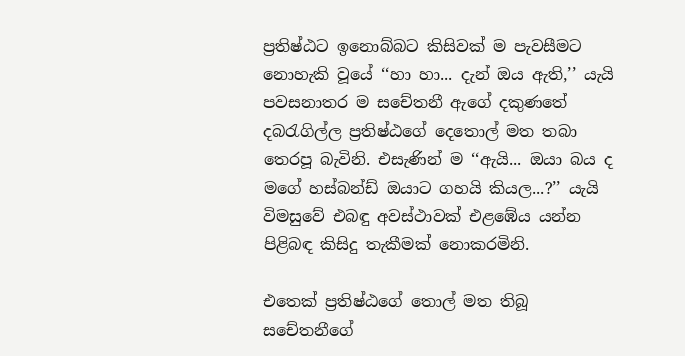ප්‍රතිෂ්ඨට ඉනොබ්බට කිසිවක් ම පැවසීමට නොහැකි වූයේ ‘‘හා හා... දැන් ඔය ඇති,’’ යැයි පවසනාතර ම සචේතනී ඇගේ දකුණතේ දබරැගිල්ල ප්‍රතිෂ්ඨගේ දෙතොල් මත තබා තෙරපූ බැවිනි. එසැණින් ම ‘‘ඇයි... ඔයා බය ද මගේ හස්බන්ඩ් ඔයාට ගහයි කියල...?’’ යැයි විමසුවේ එබඳු අවස්ථාවක් එළඹේය යන්න පිළිබඳ කිසිදු තැකීමක් නොකරමිනි.

එතෙක් ප්‍රතිෂ්ඨගේ තොල් මත තිබූ සචේතනීගේ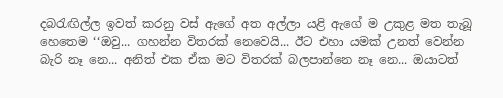දබරැඟිල්ල ඉවත් කරනු වස් ඇගේ අත අල්ලා යළි ඇගේ ම උකුළ මත තැබූ හෙතෙම ‘‘ඔවු... ගහන්න විතරක් නෙවෙයි... ඊට එහා යමක් උනත් වෙන්න බැරි නෑ නෙ... අනිත් එක ඒක මට විතරක් බලපාන්නෙ නෑ නෙ... ඔයාටත්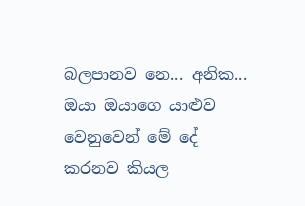බලපානව නෙ... අනික... ඔයා ඔයාගෙ යාළුව වෙනුවෙන් මේ දේ කරනව කියල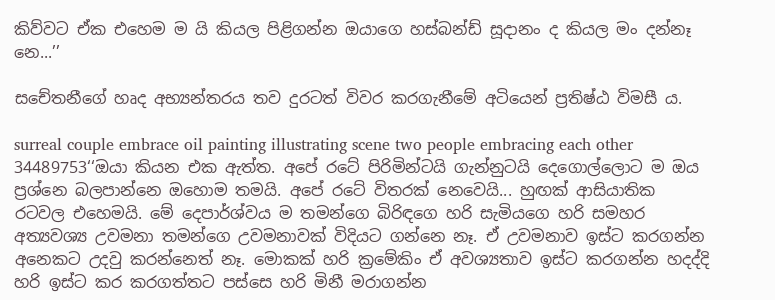කිව්වට ඒක එහෙම ම යි කියල පිළිගන්න ඔයාගෙ හස්බන්ඩ් සූදානං ද කියල මං දන්නෑ නෙ...’’

සචේතනීගේ හෘද අභ්‍යන්තරය තව දුරටත් විවර කරගැනීමේ අටියෙන් ප්‍රතිෂ්ඨ විමසී ය.

surreal couple embrace oil painting illustrating scene two people embracing each other 34489753‘‘ඔයා කියන එක ඇත්ත. අපේ රටේ පිරිමින්ටයි ගැන්නුටයි දෙගොල්ලොට ම ඔය ප්‍රශ්නෙ බලපාන්නෙ ඔහොම තමයි. අපේ රටේ විතරක් නෙවෙයි... හුඟක් ආසියාතික රටවල එහෙමයි. මේ දෙපාර්ශ්වය ම තමන්ගෙ බිරිඳගෙ හරි සැමියගෙ හරි සමහර අත්‍යවශ්‍ය උවමනා තමන්ගෙ උවමනාවක් විදියට ගන්නෙ නෑ. ඒ උවමනාව ඉස්ට කරගන්න අනෙකට උදවු කරන්නෙත් නෑ. මොකක් හරි ක්‍රමේකිං ඒ අවශ්‍යතාව ඉස්ට කරගන්න හදද්දි හරි ඉස්ට කර කරගත්තට පස්සෙ හරි මිනී මරාගන්න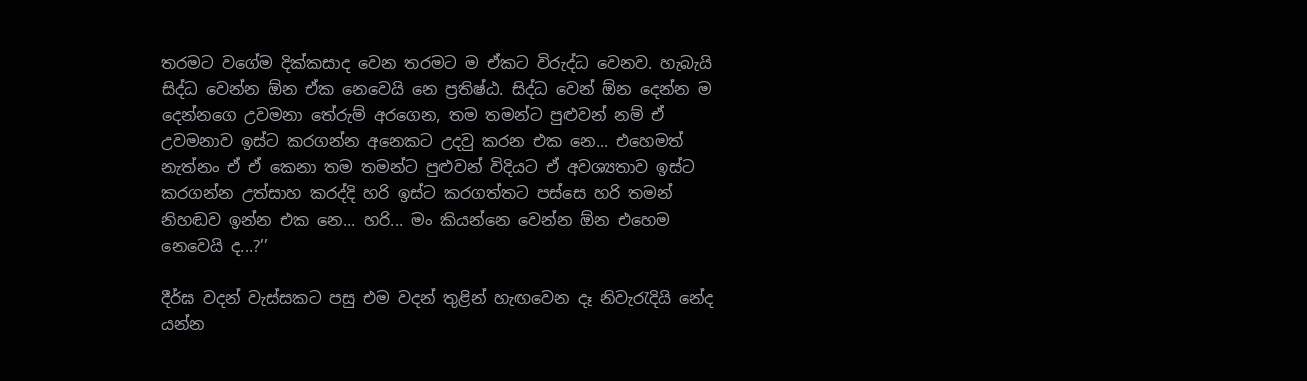තරමට වගේම දික්කසාද වෙන තරමට ම ඒකට විරුද්ධ වෙනව. හැබැයි සිද්ධ වෙන්න ඕන ඒක නෙවෙයි නෙ ප්‍රතිෂ්ඨ. සිද්ධ වෙන් ඕන දෙන්න ම දෙන්නගෙ උවමනා තේරුම් අරගෙන, තම තමන්ට පුළුවන් නම් ඒ උවමනාව ඉස්ට කරගන්න අනෙකට උදවු කරන එක නෙ... එහෙමත් නැත්නං ඒ ඒ කෙනා තම තමන්ට පුළුවන් විදියට ඒ අවශ්‍යතාව ඉස්ට කරගන්න උත්සාහ කරද්දි හරි ඉස්ට කරගත්තට පස්සෙ හරි තමන් නිහඬව ඉන්න එක නෙ... හරි... මං කියන්නෙ වෙන්න ඕන එහෙම නෙවෙයි ද...?’’

දීර්ඝ වදන් වැස්සකට පසු එම වදන් තුළින් හැඟවෙන දෑ නිවැරැදියි නේද යන්න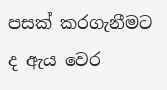පසක් කරගැනීමට ද ඇය වෙර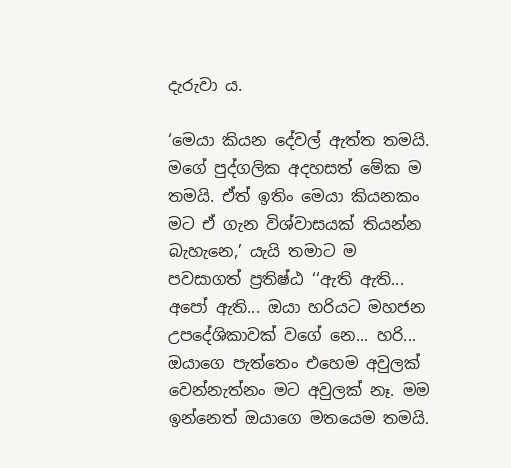දැරුවා ය.

‘මෙයා කියන දේවල් ඇත්ත තමයි. මගේ පුද්ගලික අදහසත් මේක ම තමයි. ඒත් ඉතිං මෙයා කියනකං මට ඒ ගැන විශ්වාසයක් තියන්න බැහැනෙ,’ යැයි තමාට ම පවසාගත් ප්‍රතිෂ්ඨ ‘‘ඇති ඇති... අපෝ ඇති... ඔයා හරියට මහජන උපදේශිකාවක් වගේ නෙ... හරි... ඔයාගෙ පැත්තෙං එහෙම අවුලක් වෙන්නැත්නං මට අවුලක් නෑ. මම ඉන්නෙත් ඔයාගෙ මතයෙම තමයි.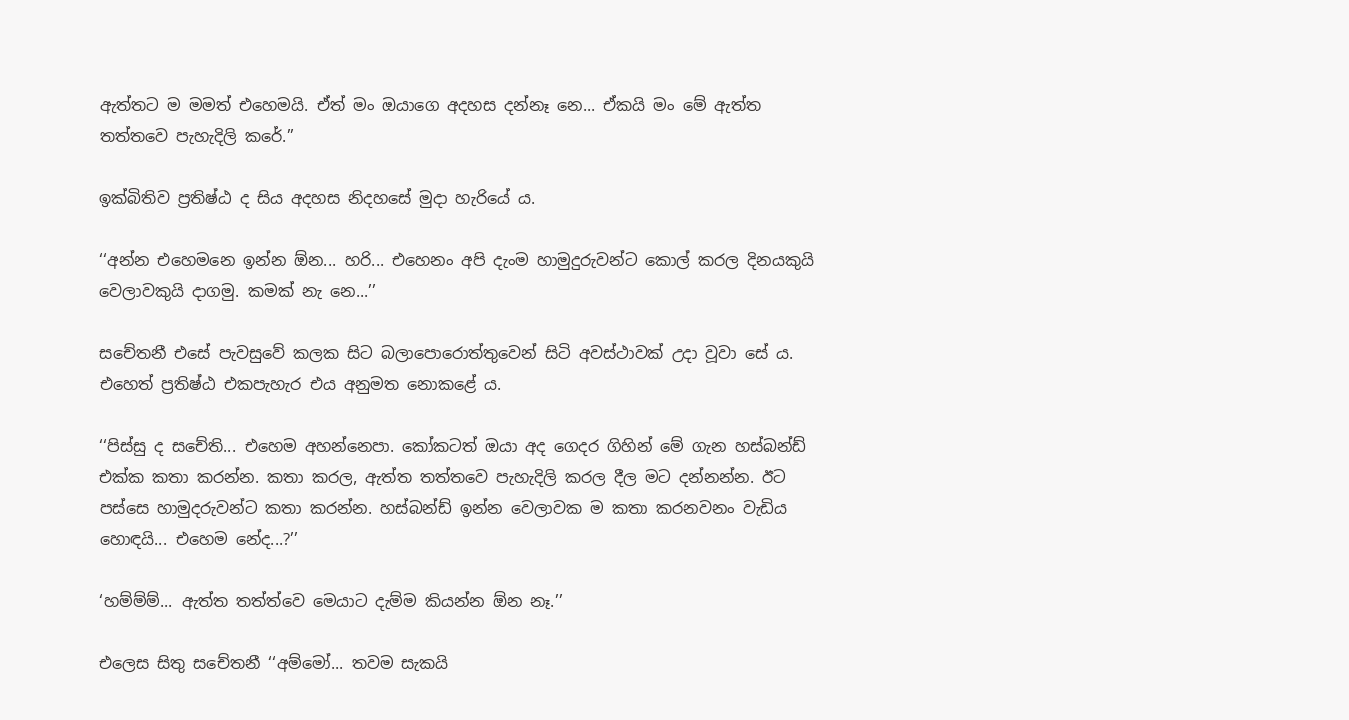ඇත්තට ම මමත් එහෙමයි. ඒත් මං ඔයාගෙ අදහස දන්නෑ නෙ... ඒකයි මං මේ ඇත්ත තත්තවෙ පැහැදිලි කරේ.’’

ඉක්බිතිව ප්‍රතිෂ්ඨ ද සිය අදහස නිදහසේ මුදා හැරියේ ය.

‘‘අන්න එහෙමනෙ ඉන්න ඕන... හරි... එහෙනං අපි දැංම හාමුදුරුවන්ට කොල් කරල දිනයකුයි වෙලාවකුයි දාගමු. කමක් නැ නෙ...’’

සචේතනී එසේ පැවසුවේ කලක සිට බලාපොරොත්තුවෙන් සිටි අවස්ථාවක් උදා වූවා සේ ය. එහෙත් ප්‍රතිෂ්ඨ එකපැහැර එය අනුමත නොකළේ ය.

‘‘පිස්සු ද සචේති... එහෙම අහන්නෙපා. කෝකටත් ඔයා අද ගෙදර ගිහින් මේ ගැන හස්බන්ඩ් එක්ක කතා කරන්න. කතා කරල, ඇත්ත තත්තවෙ පැහැදිලි කරල දීල මට දන්නන්න. ඊට පස්සෙ හාමුදරුවන්ට කතා කරන්න. හස්බන්ඩ් ඉන්න වෙලාවක ම කතා කරනවනං වැඩිය හොඳයි... එහෙම නේද...?’’

‘හම්ම්ම්... ඇත්ත තත්ත්වෙ මෙයාට දැම්ම කියන්න ඕන නෑ.’’

එලෙස සිතු සචේතනී ‘‘අම්මෝ... තවම සැකයි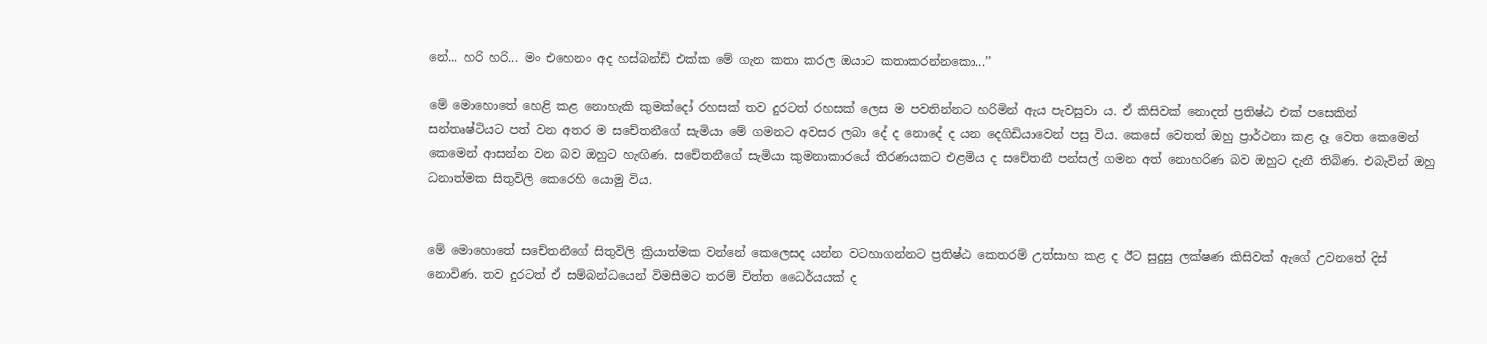නේ... හරි හරි... මං එහෙනං අද හස්බන්ඩ් එක්ක මේ ගැන කතා කරල ඔයාට කතාකරන්නකො...’’

මේ මොහොතේ හෙළි කළ නොහැකි කුමක්දෝ රහසක් තව දුරටත් රහසක් ලෙස ම පවතින්නට හරිමින් ඇය පැවසුවා ය. ඒ කිසිවක් නොදත් ප්‍රතිෂ්ඨ එක් පසෙකින් සන්තෘෂ්ටියට පත් වන අතර ම සචේතනීගේ සැමියා මේ ගමනට අවසර ලබා දේ ද නොදේ ද යන දෙගිඩියාවෙන් පසු විය. කෙසේ වෙතත් ඔහු ප්‍රාර්ථනා කළ දෑ වෙත කෙමෙන් කෙමෙන් ආසන්න වන බව ඔහුට හැඟිණ. සචේතනීගේ සැමියා කුමනාකාරයේ තීරණයකට එළමිය ද සචේතනී පන්සල් ගමන අත් නොහරිණ බව ඔහුට දැනී තිබිණ. එබැවින් ඔහු ධනාත්මක සිතුවිලි කෙරෙහි යොමු විය.


මේ මොහොතේ සචේතනීගේ සිතුවිලි ක්‍රියාත්මක වන්නේ කෙලෙසද යන්න වටහාගන්නට ප්‍රතිෂ්ඨ කෙතරම් උත්සාහ කළ ද ඊට සුදුසු ලක්ෂණ කිසිවක් ඇගේ උවනතේ දිස් නොවිණ. තව දුරටත් ඒ සම්බන්ධයෙන් විමසීමට තරම් චිත්ත ධෛර්යයක් ද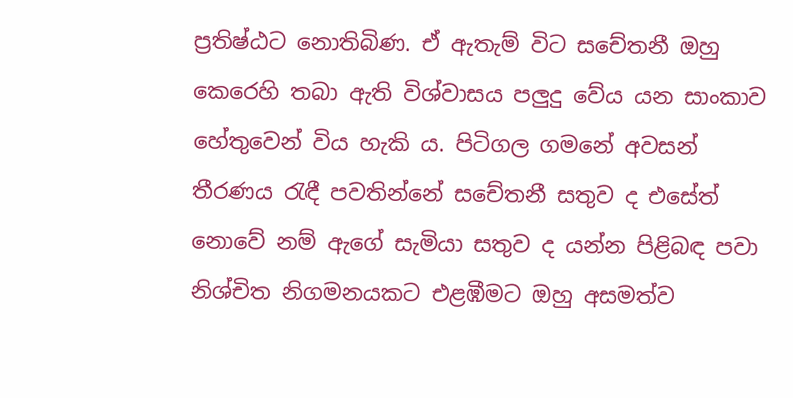ප්‍රතිෂ්ඨට නොතිබිණ. ඒ ඇතැම් විට සචේතනී ඔහු කෙරෙහි තබා ඇති විශ්වාසය පලුදු වේය යන සාංකාව හේතුවෙන් විය හැකි ය. පිටිගල ගමනේ අවසන් තීරණය රැඳී පවතින්නේ සචේතනී සතුව ද එසේත් නොවේ නම් ඇගේ සැමියා සතුව ද යන්න පිළිබඳ පවා නිශ්චිත නිගමනයකට එළඹීමට ඔහු අසමත්ව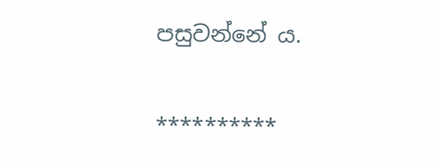පසුවන්නේ ය.

**********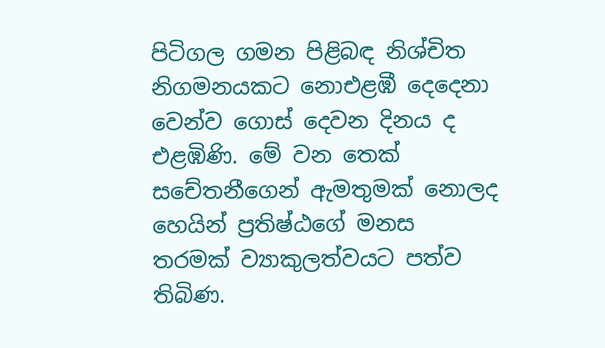පිටිගල ගමන පිළිබඳ නිශ්චිත නිගමනයකට නොඑළඹී දෙදෙනා වෙන්ව ගොස් දෙවන දිනය ද එළඹිණි. මේ වන තෙක් සචේතනීගෙන් ඇමතුමක් නොලද හෙයින් ප්‍රතිෂ්ඨගේ මනස තරමක් ව්‍යාකුලත්වයට පත්ව තිබිණ.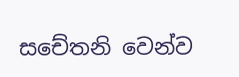සචේතනි වෙන්ව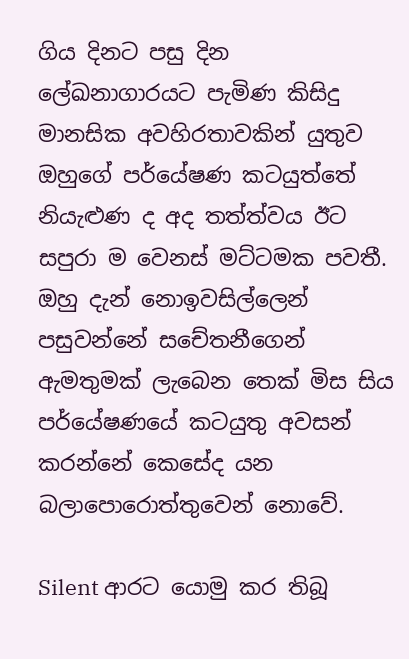ගිය දිනට පසු දින ලේඛනාගාරයට පැමිණ කිසිදු මානසික අවහිරතාවකින් යුතුව ඔහුගේ පර්යේෂණ කටයුත්තේ නියැළුණ ද අද තත්ත්වය ඊට සපුරා ම වෙනස් මට්ටමක පවතී. ඔහු දැන් නොඉවසිල්ලෙන් පසුවන්නේ සචේතනීගෙන් ඇමතුමක් ලැබෙන තෙක් මිස සිය පර්යේෂණයේ කටයුතු අවසන් කරන්නේ කෙසේද යන බලාපොරොත්තුවෙන් නොවේ.

Silent ආරට යොමු කර තිබූ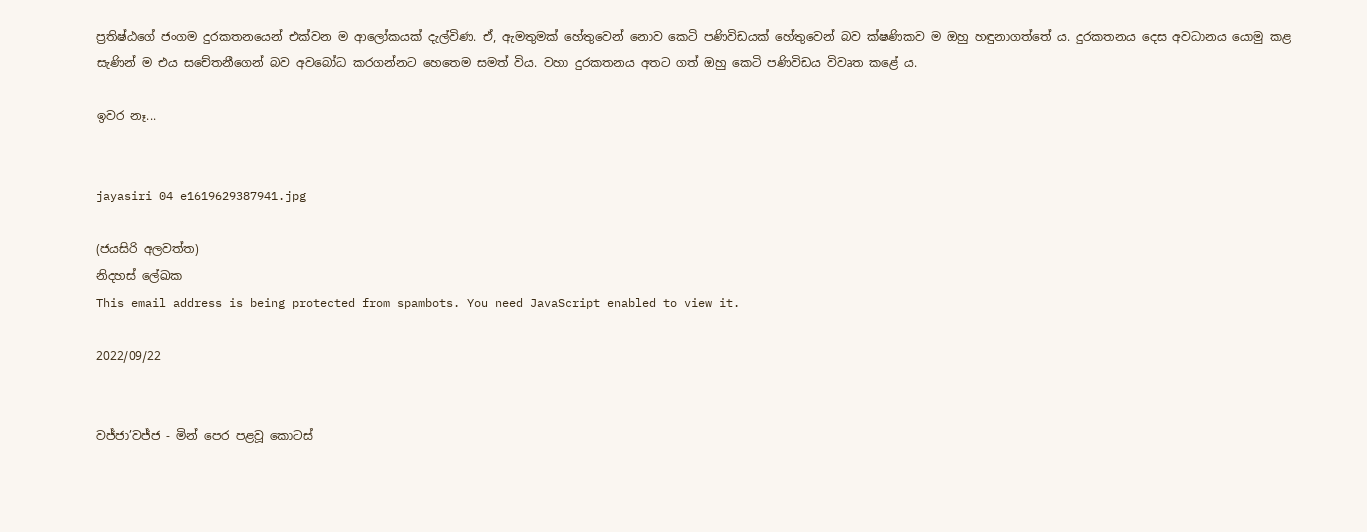ප්‍රතිෂ්ඨගේ ජංගම දුරකතනයෙන් එක්වන ම ආලෝකයක් දැල්විණ. ඒ, ඇමතුමක් හේතුවෙන් නොව කෙටි පණිවිඩයක් හේතුවෙන් බව ක්ෂණිකව ම ඔහු හඳුනාගත්තේ ය. දුරකතනය දෙස අවධානය යොමු කළ සැණින් ම එය සචේතනීගෙන් බව අවබෝධ කරගන්නට හෙතෙම සමත් විය. වහා දුරකතනය අතට ගත් ඔහු කෙටි පණිවිඩය විවෘත කළේ ය.

ඉවර නෑ...


jayasiri 04 e1619629387941.jpg

(ජයසිරි අලවත්ත)
නිදහස් ලේඛක
This email address is being protected from spambots. You need JavaScript enabled to view it.

2022/09/22


වජ්ජා’වජ්ජ - මින් පෙර පළවූ කොටස්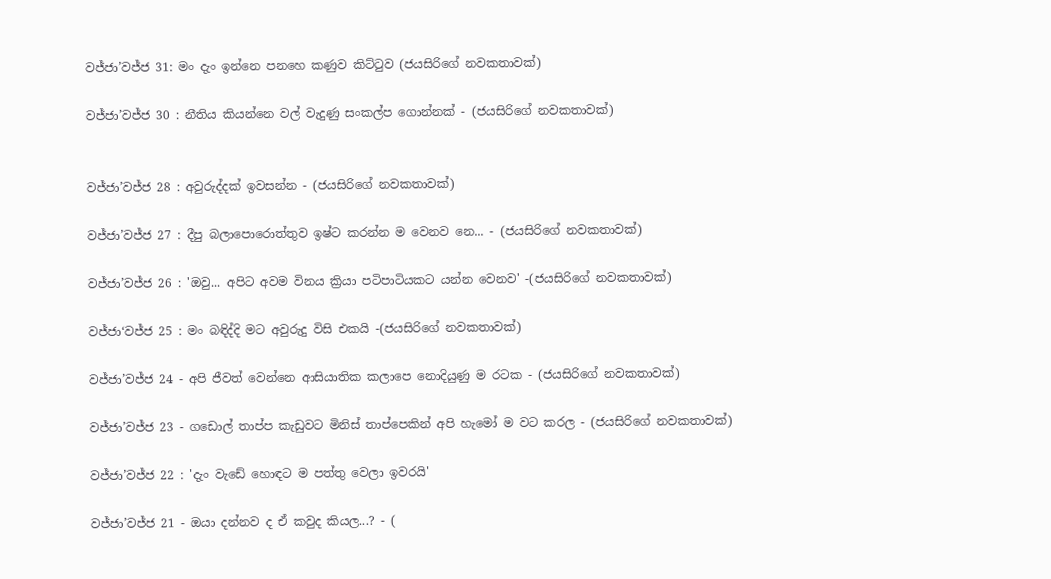වජ්ජා’වජ්ජ 31: මං දැං ඉන්නෙ පනහෙ කණුව කිට්ටුව (ජයසිරිගේ නවකතාවක්)

වජ්ජා’වජ්ජ 30 : නීතිය කියන්නෙ වල් වැදුණු සංකල්ප ගොන්නක් - (ජයසිරිගේ නවකතාවක්)


වජ්ජා’වජ්ජ 28 : අවුරුද්දක් ඉවසන්න - (ජයසිරිගේ නවකතාවක්)

වජ්ජා’වජ්ජ 27 : දීපු බලාපොරොත්තුව ඉෂ්ට කරන්න ම වෙනව නෙ... - (ජයසිරිගේ නවකතාවක්)

වජ්ජා’වජ්ජ 26 : 'ඔවු... අපිට අවම විනය ක්‍රියා පටිපාටියකට යන්න වෙනව' -(ජයසිරිගේ නවකතාවක්)

වජ්ජා‘වජ්ජ 25 : මං බඳිද්දි මට අවුරුදු විසි එකයි -(ජයසිරිගේ නවකතාවක්)

වජ්ජා’වජ්ජ 24 - අපි ජීවත් වෙන්නෙ ආසියාතික කලාපෙ නොදියුණු ම රටක - (ජයසිරිගේ නවකතාවක්)

වජ්ජා’වජ්ජ 23 - ගඩොල් තාප්ප කැඩුවට මිනිස් තාප්පෙකින් අපි හැමෝ ම වට කරල - (ජයසිරිගේ නවකතාවක්)

වජ්ජා’වජ්ජ 22 : 'දැං වැඩේ හොඳට ම පත්තු වෙලා ඉවරයි'

වජ්ජා’වජ්ජ 21 - ඔයා දන්නව ද ඒ කවුද කියල...? - (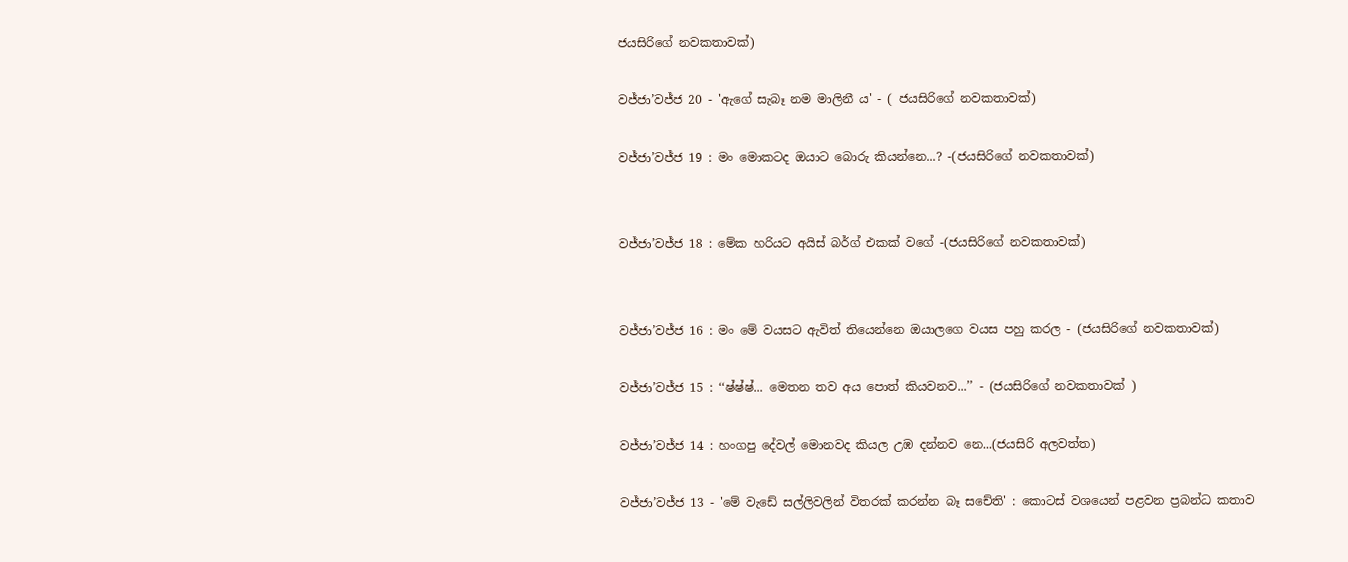ජයසිරිගේ නවකතාවක්)

වජ්ජා’වජ්ජ 20 - 'ඇගේ සැබෑ නම මාලිනී ය' - ( ජයසිරිගේ නවකතාවක්)

වජ්ජා’වජ්ජ 19 : මං මොකටද ඔයාට බොරු කියන්නෙ...? -(ජයසිරිගේ නවකතාවක්)


වජ්ජා’වජ්ජ 18 : මේක හරියට අයිස් බර්ග් එකක් වගේ -(ජයසිරිගේ නවකතාවක්)


වජ්ජා’වජ්ජ 16 : මං මේ වයසට ඇවිත් තියෙන්නෙ ඔයාලගෙ වයස පහු කරල - (ජයසිරිගේ නවකතාවක්)

වජ්ජා’වජ්ජ 15 : ‘‘ෂ්ෂ්ෂ්... මෙතන තව අය පොත් කියවනව...’’ - (ජයසිරිගේ නවකතාවක් )

වජ්ජා’වජ්ජ 14 : හංගපු දේවල් මොනවද කියල උඹ දන්නව නෙ...(ජයසිරි අලවත්ත)

වජ්ජා’වජ්ජ 13 - 'මේ වැඩේ සල්ලිවලින් විතරක් කරන්න බෑ සචේති' : කොටස් වශයෙන් පළවන ප්‍රබන්ධ කතාව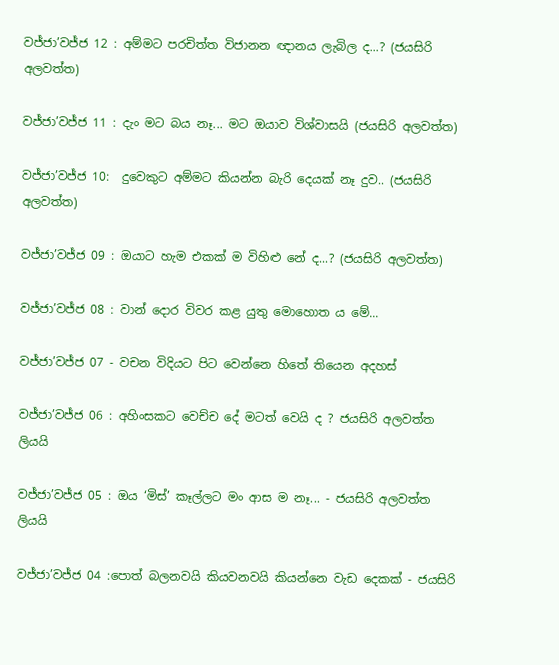වජ්ජා’වජ්ජ 12 : අම්මට පරචිත්ත විජානන ඥානය ලැබිල ද...? (ජයසිරි අලවත්ත)

වජ්ජා’වජ්ජ 11 : දැං මට බය නෑ... මට ඔයාව විශ්වාසයි (ජයසිරි අලවත්ත)

වජ්ජා’වජ්ජ 10:  දුවෙකුට අම්මට කියන්න බැරි දෙයක් නෑ දුව.. (ජයසිරි අලවත්ත)

වජ්ජා’වජ්ජ 09 : ඔයාට හැම එකක් ම විහිළු නේ ද...? (ජයසිරි අලවත්ත)

වජ්ජා’වජ්ජ 08 : වාන් දොර විවර කළ යුතු මොහොත ය මේ...

වජ්ජා’වජ්ජ 07 - වචන විදියට පිට වෙන්නෙ හිතේ තියෙන අදහස්

වජ්ජා’වජ්ජ 06 : අහිංසකට වෙච්ච දේ මටත් වෙයි ද ? ජයසිරි අලවත්ත ලියයි

වජ්ජා’වජ්ජ 05 : ඔය ‘මිස්’ කෑල්ලට මං ආස ම නෑ... - ජයසිරි අලවත්ත ලියයි

වජ්ජා’වජ්ජ 04 :පොත් බලනවයි කියවනවයි කියන්නෙ වැඩ දෙකක් - ජයසිරි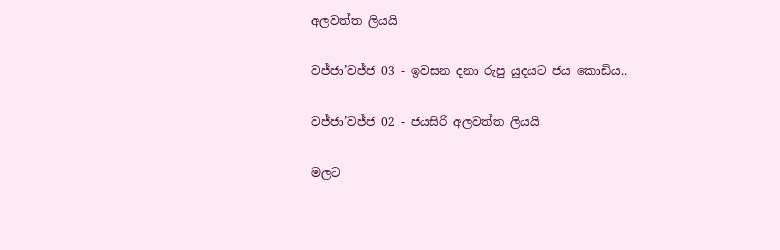අලවත්ත ලියයි

වජ්ජා’වජ්ජ 03 - ඉවසන දනා රුපු යුදයට ජය කොඩිය..

වජ්ජා’වජ්ජ 02 - ජයසිරි අලවත්ත ලියයි

මලට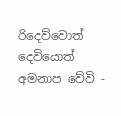රිදෙව්වොත් දෙවියොත් අමනාප වේවි -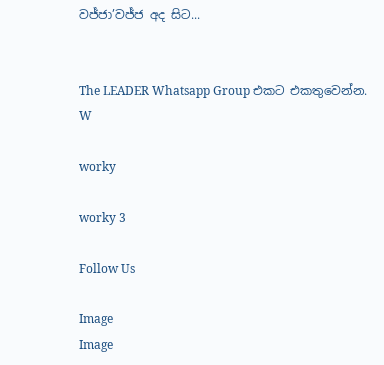වජ්ජා’වජ්ජ අද සිට...


The LEADER Whatsapp Group එකට එකතුවෙන්න.
W

worky

worky 3

Follow Us

Image
Image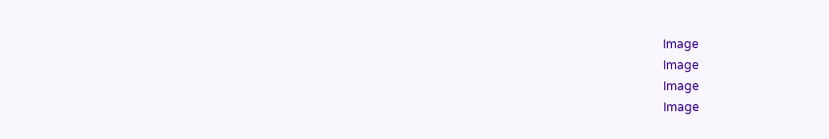Image
Image
Image
Image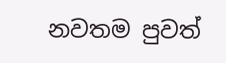නවතම පුවත්